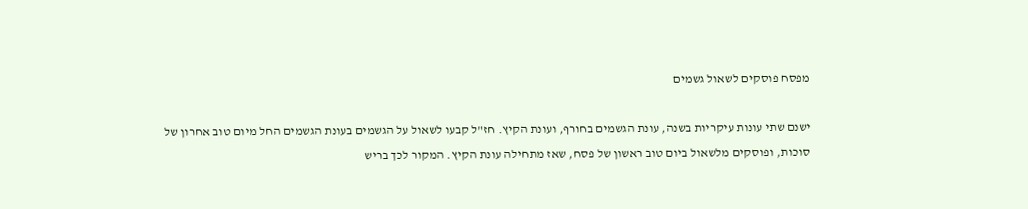מפסח פוסקים לשאול גשמים

ישנם שתי עונות עיקריות בשנה, עונת הגשמים בחורף, ועונת הקיץ. חז"ל קבעו לשאול על הגשמים בעונת הגשמים החל מיום טוב אחרון של סוכות, ופוסקים מלשאול ביום טוב ראשון של פסח, שאז מתחילה עונת הקיץ. המקור לכך בריש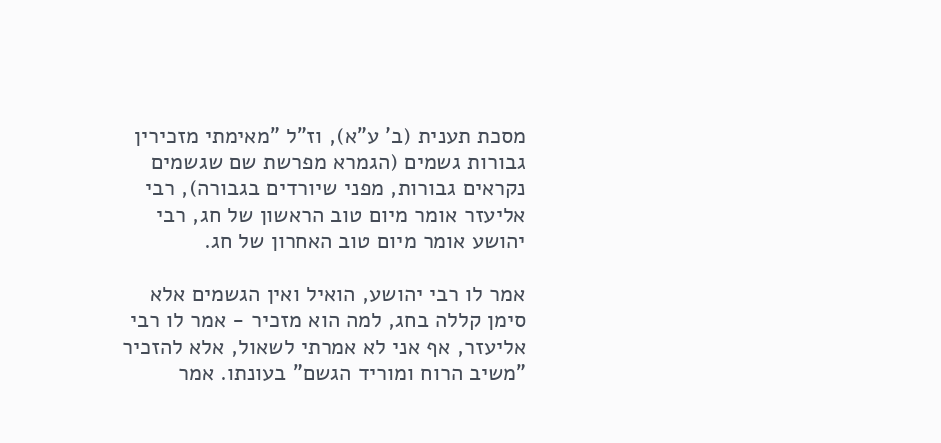מסכת תענית (ב' ע"א), וז"ל "מאימתי מזכירין גבורות גשמים (הגמרא מפרשת שם שגשמים נקראים גבורות, מפני שיורדים בגבורה), רבי אליעזר אומר מיום טוב הראשון של חג, רבי יהושע אומר מיום טוב האחרון של חג.

אמר לו רבי יהושע, הואיל ואין הגשמים אלא סימן קללה בחג, למה הוא מזכיר - אמר לו רבי אליעזר, אף אני לא אמרתי לשאול, אלא להזכיר "משיב הרוח ומוריד הגשם" בעונתו. אמר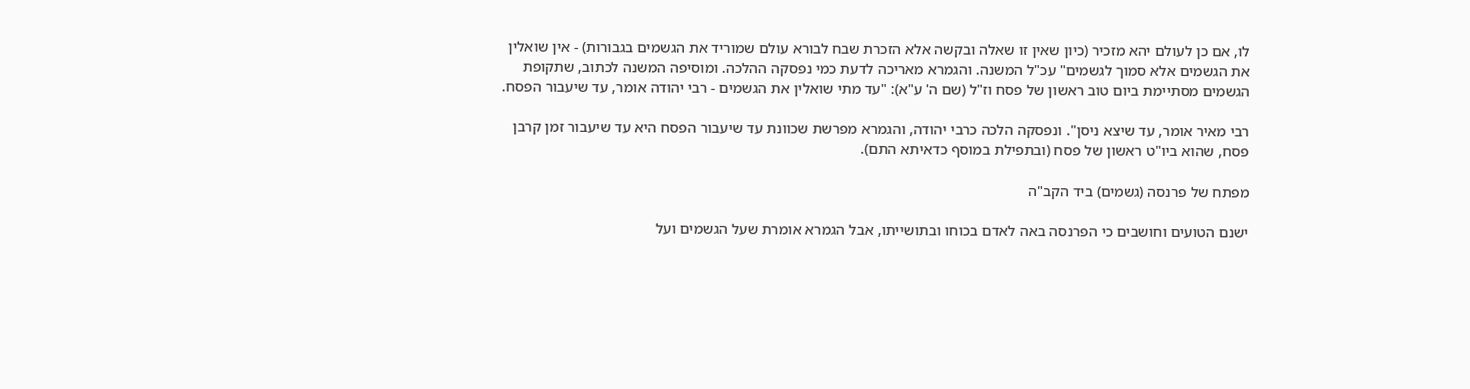לו, אם כן לעולם יהא מזכיר (כיון שאין זו שאלה ובקשה אלא הזכרת שבח לבורא עולם שמוריד את הגשמים בגבורות) - אין שואלין את הגשמים אלא סמוך לגשמים" עכ"ל המשנה. והגמרא מאריכה לדעת כמי נפסקה ההלכה. ומוסיפה המשנה לכתוב, שתקופת הגשמים מסתיימת ביום טוב ראשון של פסח וז"ל (שם ה' ע"א): "עד מתי שואלין את הגשמים - רבי יהודה אומר, עד שיעבור הפסח.

רבי מאיר אומר, עד שיצא ניסן". ונפסקה הלכה כרבי יהודה, והגמרא מפרשת שכוונת עד שיעבור הפסח היא עד שיעבור זמן קרבן פסח, שהוא ביו"ט ראשון של פסח (ובתפילת במוסף כדאיתא התם).

מפתח של פרנסה (גשמים) ביד הקב"ה

ישנם הטועים וחושבים כי הפרנסה באה לאדם בכוחו ובתושייתו, אבל הגמרא אומרת שעל הגשמים ועל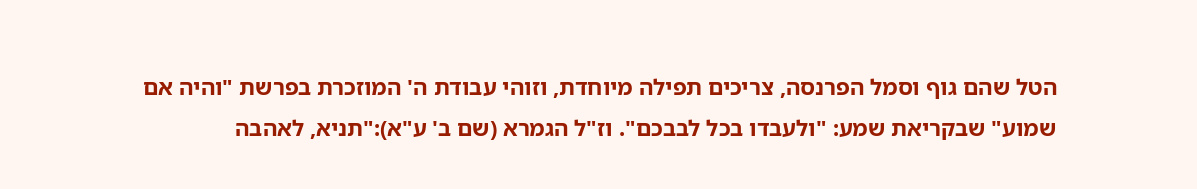הטל שהם גוף וסמל הפרנסה, צריכים תפילה מיוחדת, וזוהי עבודת ה' המוזכרת בפרשת "והיה אם שמוע" שבקריאת שמע: "ולעבדו בכל לבבכם". וז"ל הגמרא (שם ב' ע"א):"תניא, לאהבה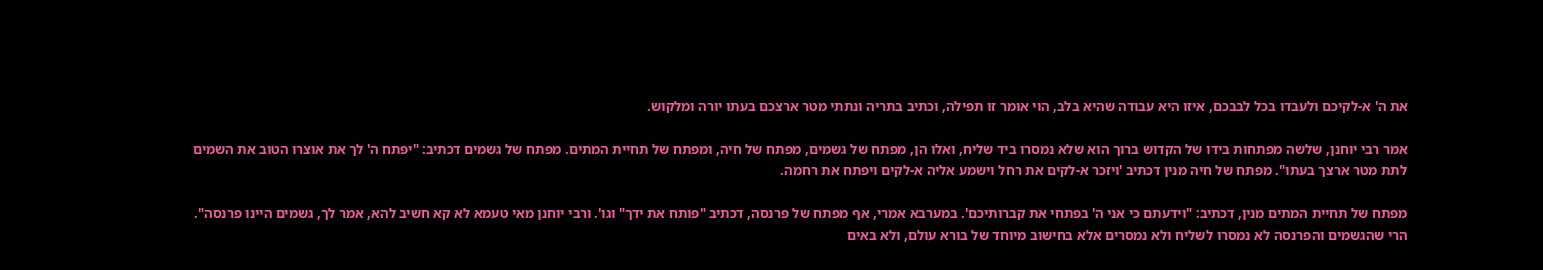את ה' א-לקיכם ולעבדו בכל לבבכם, איזו היא עבודה שהיא בלב, הוי אומר זו תפילה, וכתיב בתריה ונתתי מטר ארצכם בעתו יורה ומלקוש.

אמר רבי יוחנן, שלשה מפתחות בידו של הקדוש ברוך הוא שלא נמסרו ביד שליח, ואלו הן, מפתח של גשמים, מפתח של חיה, ומפתח של תחיית המתים. מפתח של גשמים דכתיב: "יפתח ה' לך את אוצרו הטוב את השמים לתת מטר ארצך בעתו". מפתח של חיה מנין דכתיב 'ויזכר א-לקים את רחל וישמע אליה א-לקים ויפתח את רחמה.

מפתח של תחיית המתים מנין, דכתיב: "וידעתם כי אני ה' בפתחי את קברותיכם'. במערבא אמרי, אף מפתח של פרנסה, דכתיב "פותח את ידך" וגו'. ורבי יוחנן מאי טעמא לא קא חשיב להא, אמר לך, גשמים היינו פרנסה". הרי שהגשמים והפרנסה לא נמסרו לשליח ולא נמסרים אלא בחישוב מיוחד של בורא עולם, ולא באים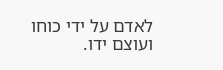לאדם על ידי כוחו ועוצם ידו.